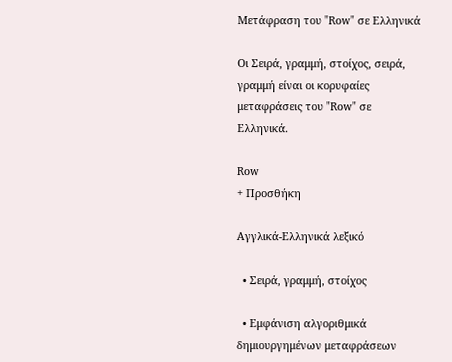Μετάφραση του "Row" σε Ελληνικά

Οι Σειρά, γραμμή, στοίχος, σειρά, γραμμή είναι οι κορυφαίες μεταφράσεις του "Row" σε Ελληνικά.

Row
+ Προσθήκη

Αγγλικά-Ελληνικά λεξικό

  • Σειρά, γραμμή, στοίχος

  • Εμφάνιση αλγοριθμικά δημιουργημένων μεταφράσεων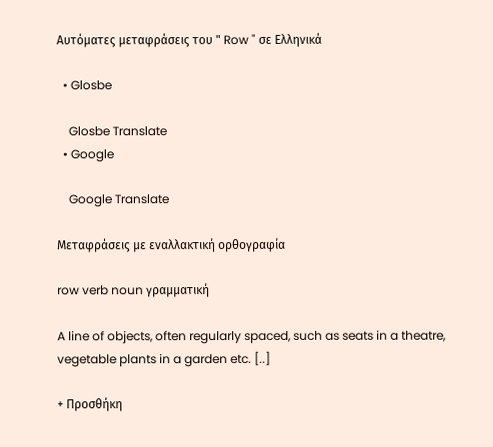Αυτόματες μεταφράσεις του " Row " σε Ελληνικά

  • Glosbe

    Glosbe Translate
  • Google

    Google Translate

Μεταφράσεις με εναλλακτική ορθογραφία

row verb noun γραμματική

A line of objects, often regularly spaced, such as seats in a theatre, vegetable plants in a garden etc. [..]

+ Προσθήκη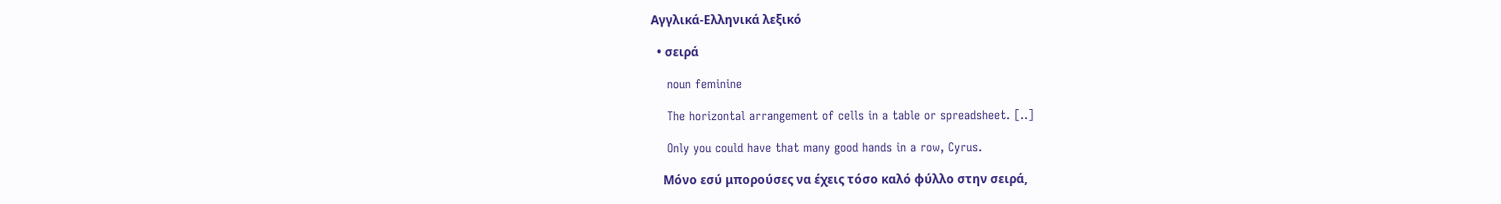Αγγλικά-Ελληνικά λεξικό

  • σειρά

    noun feminine

    The horizontal arrangement of cells in a table or spreadsheet. [..]

    Only you could have that many good hands in a row, Cyrus.

    Μόνο εσύ μπορούσες να έχεις τόσο καλό φύλλο στην σειρά,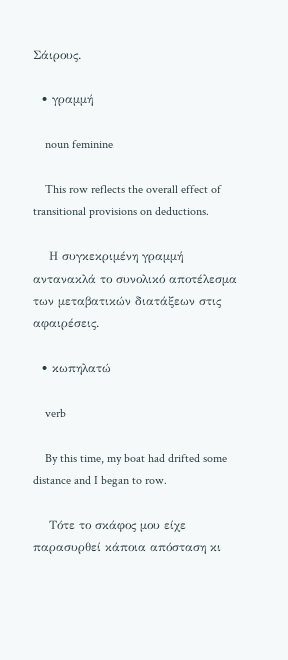Σάιρους.

  • γραμμή

    noun feminine

    This row reflects the overall effect of transitional provisions on deductions.

    Η συγκεκριμένη γραμμή αντανακλά το συνολικό αποτέλεσμα των μεταβατικών διατάξεων στις αφαιρέσεις.

  • κωπηλατώ

    verb

    By this time, my boat had drifted some distance and I began to row.

    Τότε το σκάφος μου είχε παρασυρθεί κάποια απόσταση κι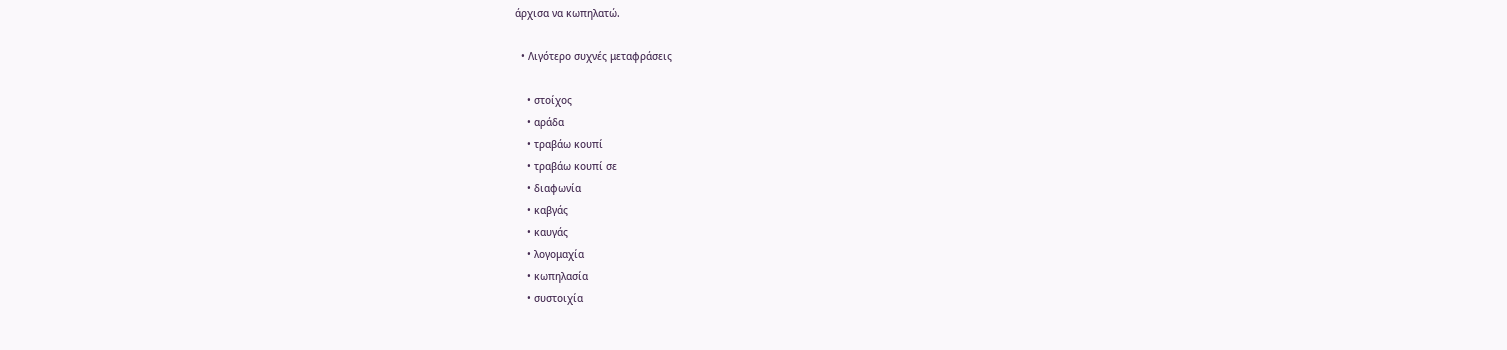άρχισα να κωπηλατώ.

  • Λιγότερο συχνές μεταφράσεις

    • στοίχος
    • αράδα
    • τραβάω κουπί
    • τραβάω κουπί σε
    • διαφωνία
    • καβγάς
    • καυγάς
    • λογομαχία
    • κωπηλασία
    • συστοιχία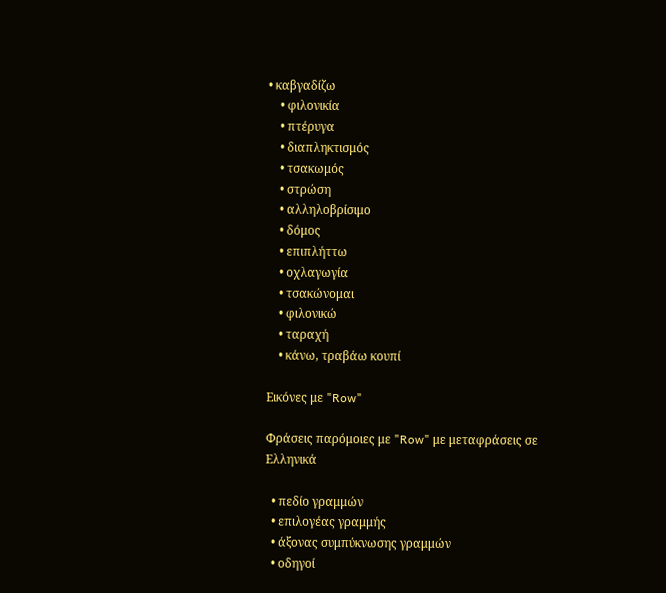• καβγαδίζω
    • φιλονικία
    • πτέρυγα
    • διαπληκτισμός
    • τσακωμός
    • στρώση
    • αλληλοβρίσιμο
    • δόμος
    • επιπλήττω
    • οχλαγωγία
    • τσακώνομαι
    • φιλονικώ
    • ταραχή
    • κάνω, τραβάω κουπί

Εικόνες με "Row"

Φράσεις παρόμοιες με "Row" με μεταφράσεις σε Ελληνικά

  • πεδίο γραμμών
  • επιλογέας γραμμής
  • άξονας συμπύκνωσης γραμμών
  • οδηγοί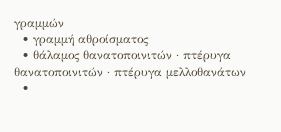γραμμών
  • γραμμή αθροίσματος
  • θάλαμος θανατοποινιτών · πτέρυγα θανατοποινιτών · πτέρυγα μελλοθανάτων
  •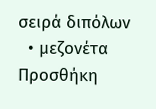σειρά διπόλων
  • μεζονέτα
Προσθήκη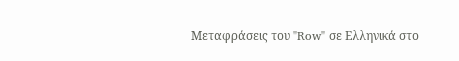Μεταφράσεις του "Row" σε Ελληνικά στο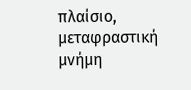πλαίσιο, μεταφραστική μνήμη